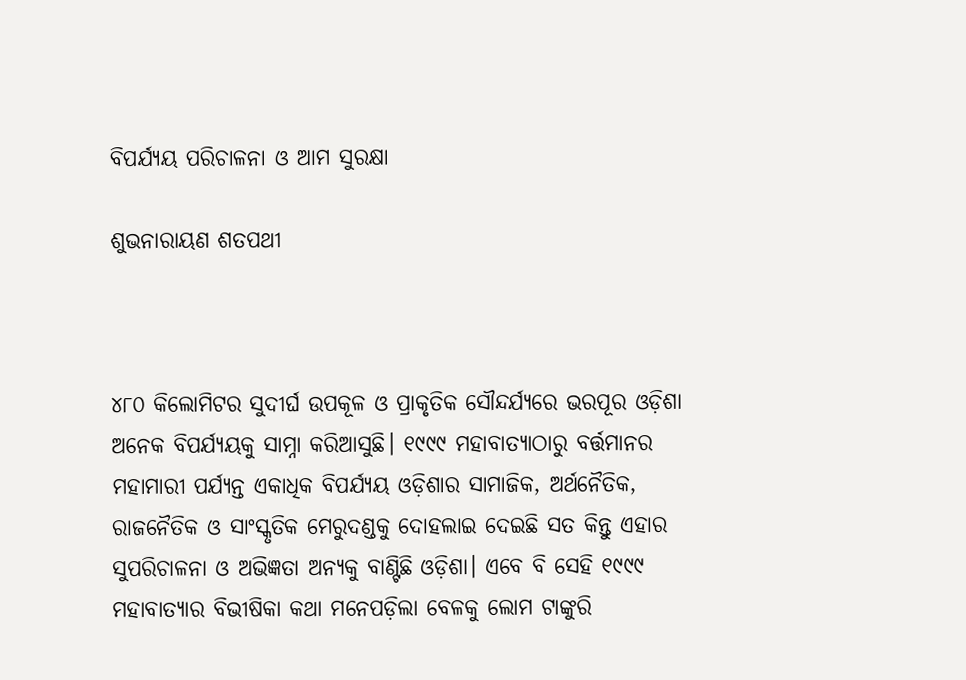ବିପର୍ଯ୍ୟୟ ପରିଚାଳନା ଓ ଆମ ସୁରକ୍ଷା

ଶୁଭନାରାୟଣ ଶତପଥୀ



୪୮୦ କିଲୋମିଟର ସୁଦୀର୍ଘ ଉପକୂଳ ଓ ପ୍ରାକୃତିକ ସୌନ୍ଦର୍ଯ୍ୟରେ ଭରପୂର ଓଡ଼ିଶା ଅନେକ ବିପର୍ଯ୍ୟୟକୁ ସାମ୍ନା କରିଆସୁଛି। ୧୯୯୯ ମହାବାତ୍ୟାଠାରୁ ବର୍ତ୍ତମାନର ମହାମାରୀ ପର୍ଯ୍ୟନ୍ତ ଏକାଧିକ ବିପର୍ଯ୍ୟୟ ଓଡ଼ିଶାର ସାମାଜିକ, ଅର୍ଥନୈତିକ, ରାଜନୈତିକ ଓ ସାଂସ୍କୃତିକ ମେରୁଦଣ୍ଡକୁ ଦୋହଲାଇ ଦେଇଛି ସତ କିନ୍ତୁ ଏହାର ସୁପରିଚାଳନା ଓ ଅଭିଜ୍ଞତା ଅନ୍ୟକୁ ବାଣ୍ଟିଛି ଓଡ଼ିଶା। ଏବେ ବି ସେହି ୧୯୯୯ ମହାବାତ୍ୟାର ବିଭୀଷିକା କଥା ମନେପଡ଼ିଲା ବେଳକୁ ଲୋମ ଟାଙ୍କୁରି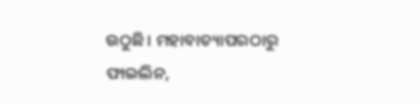ଉଠୁଛି। ମହାବାତ୍ୟାପରଠାରୁ ଫାଇଲିନ,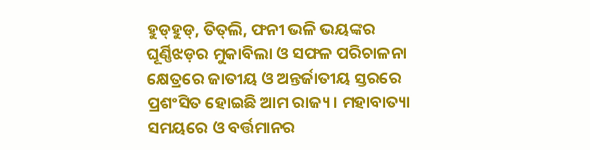ହୁଡ୍‌ହୁଡ୍‌, ତିତ୍‌ଲି, ଫନୀ ଭଳି ଭୟଙ୍କର ଘୂର୍ଣ୍ଣିଝଡ଼ର ମୁକାବିଲା ଓ ସଫଳ ପରିଚାଳନା କ୍ଷେତ୍ରରେ ଜାତୀୟ ଓ ଅନ୍ତର୍ଜାତୀୟ ସ୍ତରରେ ପ୍ରଶଂସିତ ହୋଇଛି ଆମ ରାଜ୍ୟ। ମହାବାତ୍ୟା ସମୟରେ ଓ ବର୍ତ୍ତମାନର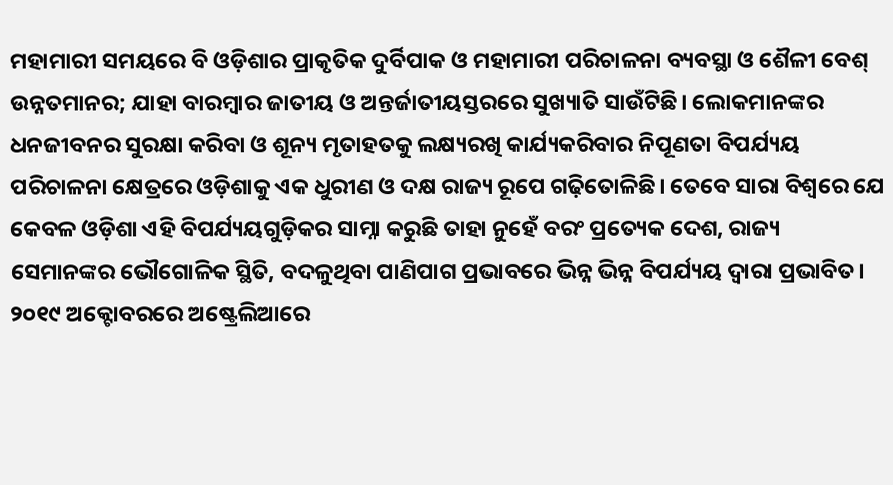ମହାମାରୀ ସମୟରେ ବି ଓଡ଼ିଶାର ପ୍ରାକୃତିକ ଦୁର୍ବିପାକ ଓ ମହାମାରୀ ପରିଚାଳନା ବ୍ୟବସ୍ଥା ଓ ଶୈଳୀ ବେଶ୍‌ ଉନ୍ନତମାନର; ଯାହା ବାରମ୍ବାର ଜାତୀୟ ଓ ଅନ୍ତର୍ଜାତୀୟସ୍ତରରେ ସୁଖ୍ୟାତି ସାଉଁଟିଛି। ଲୋକମାନଙ୍କର ଧନଜୀବନର ସୁରକ୍ଷା କରିବା ଓ ଶୂନ୍ୟ ମୃତାହତକୁ ଲକ୍ଷ୍ୟରଖି କାର୍ଯ୍ୟକରିବାର ନିପୂଣତା ବିପର୍ଯ୍ୟୟ ପରିଚାଳନା କ୍ଷେତ୍ରରେ ଓଡ଼ିଶାକୁ ଏକ ଧୁରୀଣ ଓ ଦକ୍ଷ ରାଜ୍ୟ ରୂପେ ଗଢ଼ିତୋଳିଛି। ତେବେ ସାରା ବିଶ୍ୱରେ ଯେ କେବଳ ଓଡ଼ିଶା ଏହି ବିପର୍ଯ୍ୟୟଗୁଡ଼ିକର ସାମ୍ନା କରୁଛି ତାହା ନୁହେଁ ବରଂ ପ୍ରତ୍ୟେକ ଦେଶ, ରାଜ୍ୟ ସେମାନଙ୍କର ଭୌଗୋଳିକ ସ୍ଥିତି, ବଦଳୁଥିବା ପାଣିପାଗ ପ୍ରଭାବରେ ଭିନ୍ନ ଭିନ୍ନ ବିପର୍ଯ୍ୟୟ ଦ୍ୱାରା ପ୍ରଭାବିତ। ୨୦୧୯ ଅକ୍ଟୋବରରେ ଅଷ୍ଟ୍ରେଲିଆରେ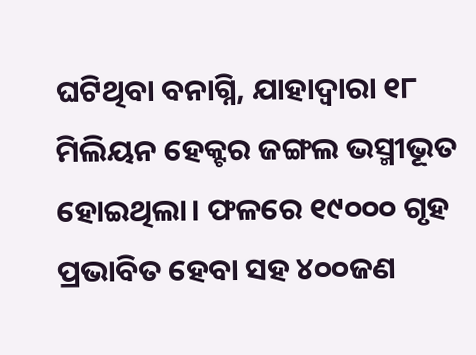ଘଟିଥିବା ବନାଗ୍ନି, ଯାହାଦ୍ୱାରା ୧୮ ମିଲିୟନ ହେକ୍ଟର ଜଙ୍ଗଲ ଭସ୍ମୀଭୂତ ହୋଇଥିଲା। ଫଳରେ ୧୯୦୦୦ ଗୃହ ପ୍ରଭାବିତ ହେବା ସହ ୪୦୦ଜଣ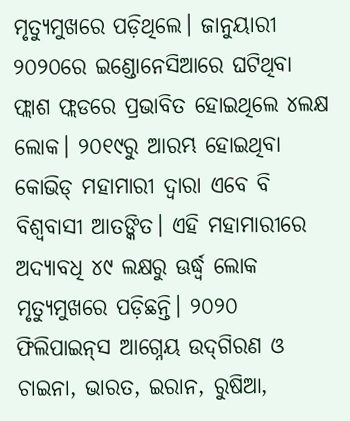ମୃତ୍ୟୁମୁଖରେ ପଡ଼ିଥିଲେ। ଜାନୁୟାରୀ ୨୦୨୦ରେ ଇଣ୍ଡୋନେସିଆରେ ଘଟିଥିବା ଫ୍ଲାଶ ଫ୍ଲଡରେ ପ୍ରଭାବିତ ହୋଇଥିଲେ ୪ଲକ୍ଷ ଲୋକ। ୨୦୧୯ରୁ ଆରମ୍ଭ ହୋଇଥିବା କୋଭିଡ୍‌ ମହାମାରୀ ଦ୍ୱାରା ଏବେ ବି ବିଶ୍ୱବାସୀ ଆତଙ୍କିତ। ଏହି ମହାମାରୀରେ ଅଦ୍ୟାବଧି ୪୯ ଲକ୍ଷରୁ ଊର୍ଦ୍ଧ୍ୱ ଲୋକ ମୃତ୍ୟୁମୁଖରେ ପଡ଼ିଛନ୍ତି। ୨୦୨୦ ଫିଲିପାଇନ୍‌ସ ଆଗ୍ନେୟ ଉଦ୍‌ଗିରଣ ଓ ଚାଇନା, ଭାରତ, ଇରାନ, ରୁଷିଆ,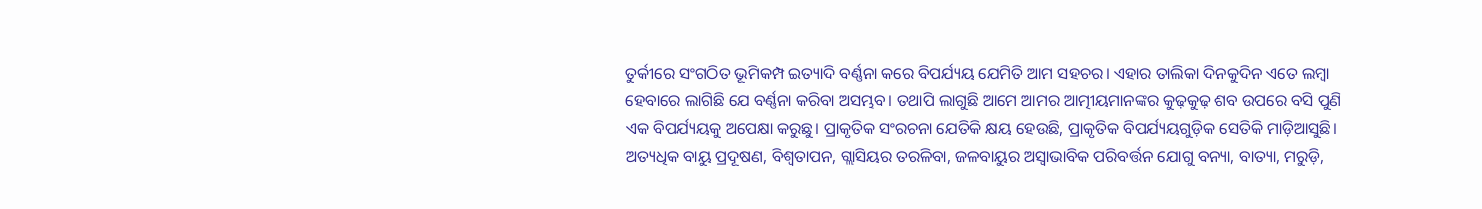ତୁର୍କୀରେ ସଂଗଠିତ ଭୂମିକମ୍ପ ଇତ୍ୟାଦି ବର୍ଣ୍ଣନା କରେ ବିପର୍ଯ୍ୟୟ ଯେମିତି ଆମ ସହଚର। ଏହାର ତାଲିକା ଦିନକୁଦିନ ଏତେ ଲମ୍ବା ହେବାରେ ଲାଗିଛି ଯେ ବର୍ଣ୍ଣନା କରିବା ଅସମ୍ଭବ। ତଥାପି ଲାଗୁଛି ଆମେ ଆମର ଆତ୍ମୀୟମାନଙ୍କର କୁଢ଼କୁଢ଼ ଶବ ଉପରେ ବସି ପୁଣି ଏକ ବିପର୍ଯ୍ୟୟକୁ ଅପେକ୍ଷା କରୁଛୁ। ପ୍ରାକୃତିକ ସଂରଚନା ଯେତିକି କ୍ଷୟ ହେଉଛି, ପ୍ରାକୃତିକ ବିପର୍ଯ୍ୟୟଗୁଡ଼ିକ ସେତିକି ମାଡ଼ିଆସୁଛି। ଅତ୍ୟଧିକ ବାୟୁ ପ୍ରଦୂଷଣ, ବିଶ୍ୱତାପନ, ଗ୍ଲାସିୟର ତରଳିବା, ଜଳବାୟୁର ଅସ୍ବାଭାବିକ ପରିବର୍ତ୍ତନ ଯୋଗୁ ବନ୍ୟା, ବାତ୍ୟା, ମରୁଡ଼ି,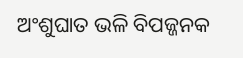ଅଂଶୁଘାତ ଭଳି ବିପଜ୍ଜନକ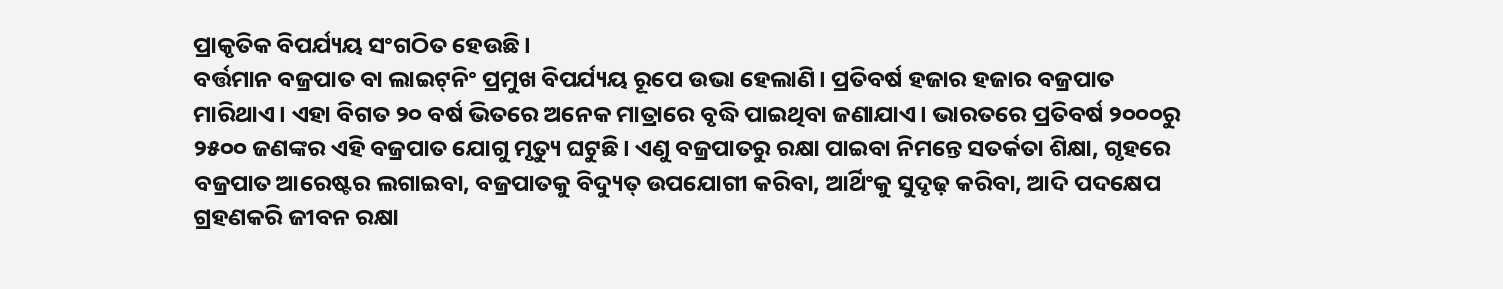ପ୍ରାକୃତିକ ବିପର୍ଯ୍ୟୟ ସଂଗଠିତ ହେଉଛି।
ବର୍ତ୍ତମାନ ବଜ୍ରପାତ ବା ଲାଇଟ୍‌ନିଂ ପ୍ରମୁଖ ବିପର୍ଯ୍ୟୟ ରୂପେ ଉଭା ହେଲାଣି। ପ୍ରତିବର୍ଷ ହଜାର ହଜାର ବଜ୍ରପାତ ମାରିଥାଏ। ଏହା ବିଗତ ୨୦ ବର୍ଷ ଭିତରେ ଅନେକ ମାତ୍ରାରେ ବୃଦ୍ଧି ପାଇଥିବା ଜଣାଯାଏ। ଭାରତରେ ପ୍ରତିବର୍ଷ ୨୦୦୦ରୁ ୨୫୦୦ ଜଣଙ୍କର ଏହି ବଜ୍ରପାତ ଯୋଗୁ ମୃତ୍ୟୁ ଘଟୁଛି। ଏଣୁ ବଜ୍ରପାତରୁ ରକ୍ଷା ପାଇବା ନିମନ୍ତେ ସତର୍କତା ଶିକ୍ଷା, ଗୃହରେ ବଜ୍ରପାତ ଆରେଷ୍ଟର ଲଗାଇବା, ବଜ୍ରପାତକୁ ବିଦ୍ୟୁତ୍‌ ଉପଯୋଗୀ କରିବା, ଆର୍ଥିଂକୁ ସୁଦୃଢ଼ କରିବା, ଆଦି ପଦକ୍ଷେପ ଗ୍ରହଣକରି ଜୀବନ ରକ୍ଷା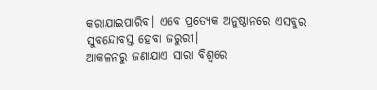କରାଯାଇପାରିବ। ଏବେ ପ୍ରତ୍ୟେକ ଅନୁଷ୍ଠାନରେ ଏସବୁର ସୁବନ୍ଦୋବସ୍ତ ହେବା ଜରୁରୀ।
ଆକଳନରୁ ଜଣାଯାଏ ସାରା ବିଶ୍ୱରେ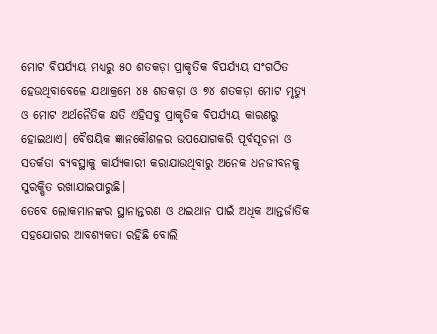ମୋଟ ବିପର୍ଯ୍ୟୟ ମଧ୍ୟରୁ ୫୦ ଶତକଡ଼ା ପ୍ରାକୃତିକ ବିପର୍ଯ୍ୟୟ ସଂଗଠିତ ହେଉଥିବାବେଳେ ଯଥାକ୍ରମେ ୪୫ ଶତକଡ଼ା ଓ ୭୪ ଶତକଡ଼ା ମୋଟ ମୃତ୍ୟୁ ଓ ମୋଟ ଅର୍ଥନୈତିକ କ୍ଷତି ଏହିସବୁ ପ୍ରାକୃତିକ ବିପର୍ଯ୍ୟୟ କାରଣରୁ ହୋଇଥାଏ। ବୈଷୟିକ ଜ୍ଞାନକୌଶଳର ଉପଯୋଗକରି ପୂର୍ବସୂଚନା ଓ ସତର୍କତା ବ୍ୟବସ୍ଥାକୁ କାର୍ଯ୍ୟକାରୀ କରାଯାଉଥିବାରୁ ଅନେକ ଧନଜୀବନକୁ ସୁରକ୍ଷିତ ରଖାଯାଇପାରୁଛି।
ତେବେ ଲୋକମାନଙ୍କର ସ୍ଥାନାନ୍ତରଣ ଓ ଥଇଥାନ ପାଇଁ ଅଧିକ ଆନ୍ତର୍ଜାତିକ ସହଯୋଗର ଆବଶ୍ୟକତା ରହିଛି ବୋଲି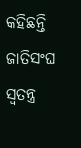କହିଛନ୍ତି ଜାତିସଂଘ ସ୍ବତନ୍ତ୍ର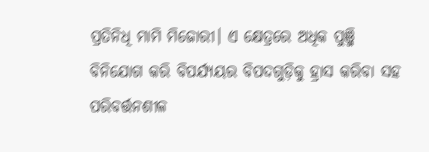ପ୍ରତିନିଧି ମାମି ମିଜୋରୀ। ଏ କ୍ଷେତ୍ରରେ ଅଧିକ ପୁଞ୍ଜି ବିନିଯୋଗ କରି ବିପର୍ଯ୍ୟୟର ବିପଦଗୁଡ଼ିକୁ ହ୍ରାସ କରିବା ସହ ପରିବର୍ତ୍ତନଶୀଳ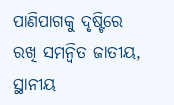ପାଣିପାଗକୁ ଦୃଷ୍ଟିରେ ରଖି ସମନ୍ବିତ ଜାତୀୟ, ସ୍ଥାନୀୟ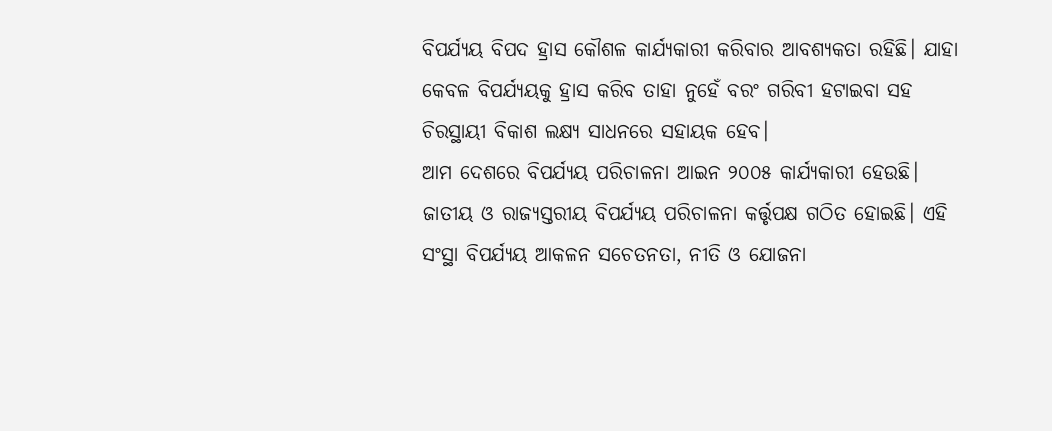ବିପର୍ଯ୍ୟୟ ବିପଦ ହ୍ରାସ କୌଶଳ କାର୍ଯ୍ୟକାରୀ କରିବାର ଆବଶ୍ୟକତା ରହିଛି। ଯାହା କେବଳ ବିପର୍ଯ୍ୟୟକୁ ହ୍ରାସ କରିବ ତାହା ନୁହେଁ ବରଂ ଗରିବୀ ହଟାଇବା ସହ ଚିରସ୍ଥାୟୀ ବିକାଶ ଲକ୍ଷ୍ୟ ସାଧନରେ ସହାୟକ ହେବ।
ଆମ ଦେଶରେ ବିପର୍ଯ୍ୟୟ ପରିଚାଳନା ଆଇନ ୨୦୦୫ କାର୍ଯ୍ୟକାରୀ ହେଉଛି। ଜାତୀୟ ଓ ରାଜ୍ୟସ୍ତରୀୟ ବିପର୍ଯ୍ୟୟ ପରିଚାଳନା କର୍ତ୍ତୃପକ୍ଷ ଗଠିତ ହୋଇଛି। ଏହି ସଂସ୍ଥା ବିପର୍ଯ୍ୟୟ ଆକଳନ ସଚେତନତା, ନୀତି ଓ ଯୋଜନା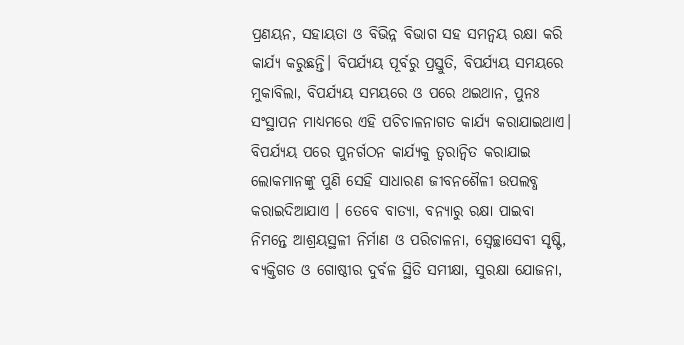ପ୍ରଣୟନ, ସହାୟତା ଓ ବିଭିନ୍ନ ବିଭାଗ ସହ ସମନ୍ବୟ ରକ୍ଷା କରି କାର୍ଯ୍ୟ କରୁଛନ୍ତି। ବିପର୍ଯ୍ୟୟ ପୂର୍ବରୁ ପ୍ରସ୍ତୁତି, ବିପର୍ଯ୍ୟୟ ସମୟରେ ମୁକାବିଲା, ବିପର୍ଯ୍ୟୟ ସମୟରେ ଓ ପରେ ଥଇଥାନ, ପୁନଃ ସଂସ୍ଥାପନ ମାଧ୍ୟମରେ ଏହି ପଚିଚାଳନାଗତ କାର୍ଯ୍ୟ କରାଯାଇଥାଏ। ବିପର୍ଯ୍ୟୟ ପରେ ପୁନର୍ଗଠନ କାର୍ଯ୍ୟକୁ ତ୍ୱରାନ୍ବିତ କରାଯାଇ ଲୋକମାନଙ୍କୁ ପୁଣି ସେହି ସାଧାରଣ ଜୀବନଶୈଳୀ ଉପଲବ୍ଧ କରାଇଦିଆଯାଏ । ତେବେ ବାତ୍ୟା, ବନ୍ୟାରୁ ରକ୍ଷା ପାଇବା ନିମନ୍ତେ ଆଶ୍ରୟସ୍ଥଳୀ ନିର୍ମାଣ ଓ ପରିଚାଳନା, ସ୍ବେଚ୍ଛାସେବୀ ସୃଷ୍ଟି, ବ୍ୟକ୍ତିଗତ ଓ ଗୋଷ୍ଠୀର ଦୁର୍ବଳ ସ୍ଥିତି ସମୀକ୍ଷା, ସୁରକ୍ଷା ଯୋଜନା,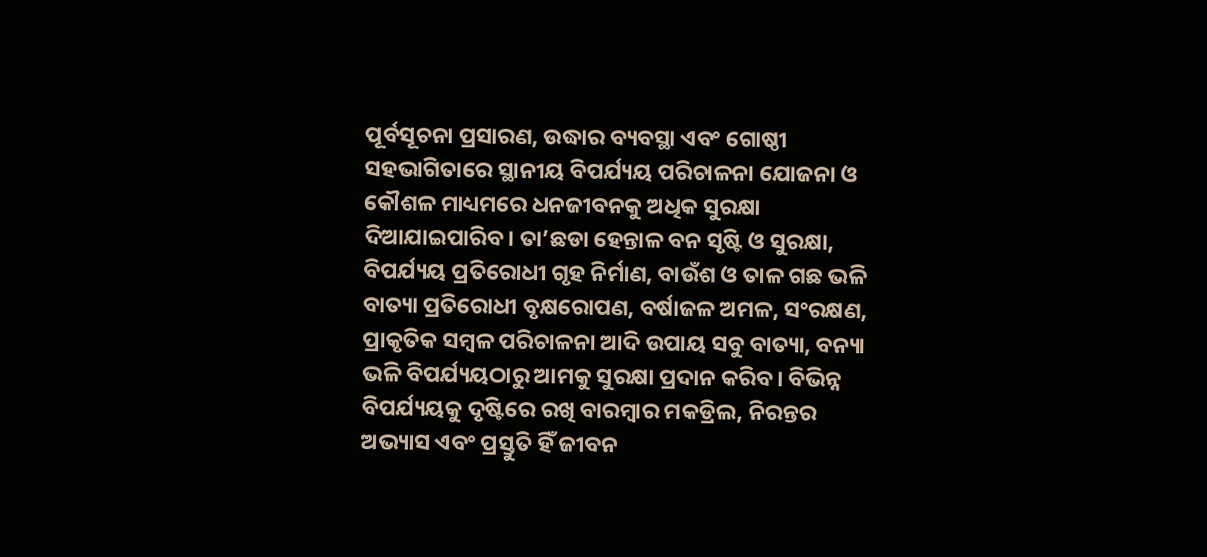ପୂର୍ବସୂଚନା ପ୍ରସାରଣ, ଉଦ୍ଧାର ବ୍ୟବସ୍ଥା ଏବଂ ଗୋଷ୍ଠୀ ସହଭାଗିତାରେ ସ୍ଥାନୀୟ ବିପର୍ଯ୍ୟୟ ପରିଚାଳନା ଯୋଜନା ଓ କୌଶଳ ମାଧ୍ୟମରେ ଧନଜୀବନକୁ ଅଧିକ ସୁରକ୍ଷା ଦିଆଯାଇପାରିବ। ତା’ଛଡା ହେନ୍ତାଳ ବନ ସୃଷ୍ଟି ଓ ସୁରକ୍ଷା, ବିପର୍ଯ୍ୟୟ ପ୍ରତିରୋଧୀ ଗୃହ ନିର୍ମାଣ, ବାଉଁଶ ଓ ତାଳ ଗଛ ଭଳି ବାତ୍ୟା ପ୍ରତିରୋଧୀ ବୃକ୍ଷରୋପଣ, ବର୍ଷାଜଳ ଅମଳ, ସଂରକ୍ଷଣ, ପ୍ରାକୃତିକ ସମ୍ବଳ ପରିଚାଳନା ଆଦି ଉପାୟ ସବୁ ବାତ୍ୟା, ବନ୍ୟା ଭଳି ବିପର୍ଯ୍ୟୟଠାରୁ ଆମକୁ ସୁରକ୍ଷା ପ୍ରଦାନ କରିବ। ବିଭିନ୍ନ ବିପର୍ଯ୍ୟୟକୁ ଦୃଷ୍ଟିରେ ରଖି ବାରମ୍ବାର ମକଡ୍ରିଲ, ନିରନ୍ତର ଅଭ୍ୟାସ ଏବଂ ପ୍ରସ୍ତୁତି ହିଁ ଜୀବନ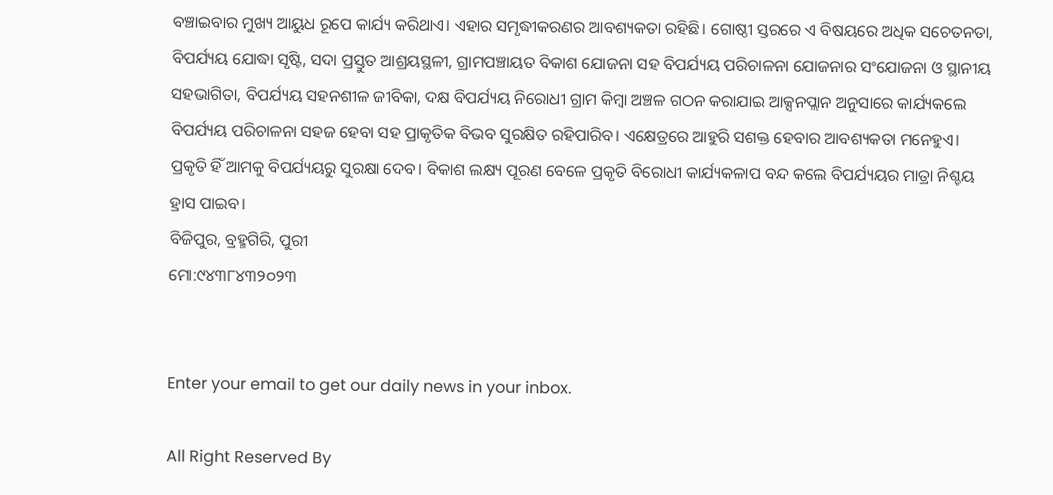ବଞ୍ଚାଇବାର ମୁଖ୍ୟ ଆୟୁଧ ରୂପେ କାର୍ଯ୍ୟ କରିଥାଏ। ଏହାର ସମୃଦ୍ଧୀକରଣର ଆବଶ୍ୟକତା ରହିଛି। ଗୋଷ୍ଠୀ ସ୍ତରରେ ଏ ବିଷୟରେ ଅଧିକ ସଚେତନତା, ବିପର୍ଯ୍ୟୟ ଯୋଦ୍ଧା ସୃଷ୍ଟି, ସଦା ପ୍ରସ୍ତୁତ ଆଶ୍ରୟସ୍ଥଳୀ, ଗ୍ରାମପଞ୍ଚାୟତ ବିକାଶ ଯୋଜନା ସହ ବିପର୍ଯ୍ୟୟ ପରିଚାଳନା ଯୋଜନାର ସଂଯୋଜନା ଓ ସ୍ଥାନୀୟ ସହଭାଗିତା, ବିପର୍ଯ୍ୟୟ ସହନଶୀଳ ଜୀବିକା, ଦକ୍ଷ ବିପର୍ଯ୍ୟୟ ନିରୋଧୀ ଗ୍ରାମ କିମ୍ବା ଅଞ୍ଚଳ ଗଠନ କରାଯାଇ ଆକ୍ସନପ୍ଲାନ ଅନୁସାରେ କାର୍ଯ୍ୟକଲେ ବିପର୍ଯ୍ୟୟ ପରିଚାଳନା ସହଜ ହେବା ସହ ପ୍ରାକୃତିକ ବିଭବ ସୁରକ୍ଷିତ ରହିପାରିବ। ଏକ୍ଷେତ୍ରରେ ଆହୁରି ସଶକ୍ତ ହେବାର ଆବଶ୍ୟକତା ମନେହୁଏ। ପ୍ରକୃତି ହିଁ ଆମକୁ ବିପର୍ଯ୍ୟୟରୁ ସୁରକ୍ଷା ଦେବ। ବିକାଶ ଲକ୍ଷ୍ୟ ପୂରଣ ବେଳେ ପ୍ରକୃତି ବିରୋଧୀ କାର୍ଯ୍ୟକଳାପ ବନ୍ଦ କଲେ ବିପର୍ଯ୍ୟୟର ମାତ୍ରା ନିଶ୍ଚୟ ହ୍ରାସ ପାଇବ।
ବିଜିପୁର, ବ୍ରହ୍ମଗିରି, ପୁରୀ
ମୋ:୯୪୩୮୪୩୨୦୨୩


Enter your email to get our daily news in your inbox.

All Right Reserved By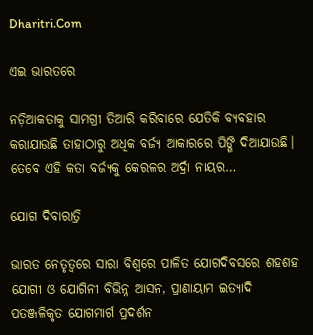Dharitri.Com

ଏଇ ଭାରତରେ

ନଡ଼ିଆକତାକୁ ସାମଗ୍ରୀ ତିଆରି କରିବାରେ ଯେତିକି ବ୍ୟବହାର କରାଯାଉଛି ତାହାଠାରୁ ଅଧିକ ବର୍ଜ୍ୟ ଆକାରରେ ପିଙ୍ଗି ଦିଆଯାଉଛି। ତେବେ ଏହି କତା ବର୍ଜ୍ୟକୁ କେରଳର ଅର୍ଦ୍ରା ନାୟର…

ଯୋଗ ଦିବାରାତ୍ରି

ଭାରତ ନେତୃତ୍ୱରେ ସାରା ବିଶ୍ୱରେ ପାଳିତ ଯୋଗଦିବସରେ ଶହଶହ ଯୋଗୀ ଓ ଯୋଗିନୀ ବିଭିନ୍ନ ଆସନ, ପ୍ରାଣାୟାମ ଇତ୍ୟାଦି ପତଞ୍ଜଳିକୃତ ଯୋଗମାର୍ଗ ପ୍ରଦର୍ଶନ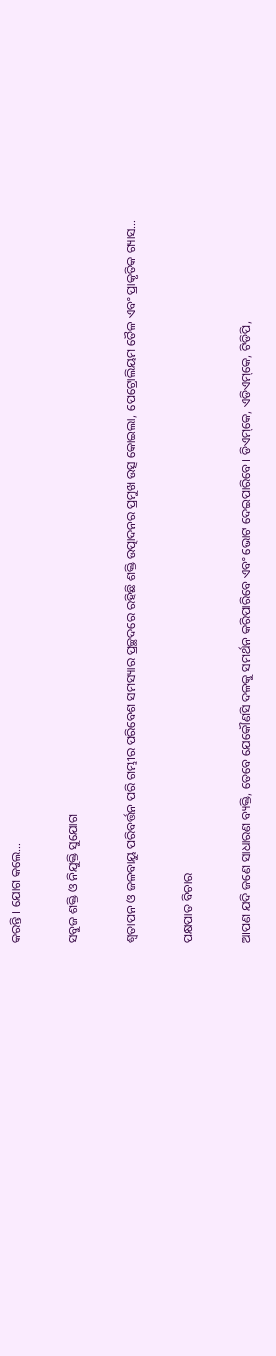କରନ୍ତି । ଯୋଗ କଲେ…

ସବୁଜ ଶକ୍ତି ଓ ନିଯୁକ୍ତି ସୁଯୋଗ

ଶ୍ୱତାପନ ଓ ଜଳବାୟୁ ପରିବର୍ତ୍ତନ ପରି ଗମ୍ଭୀର ପରିବେଶ ସମସ୍ୟାର ପ୍ରଚ୍ଛଦରେ ରହିଛି ଶକ୍ତି ଉତ୍ପାଦନର ପ୍ରମୁଖ ଉତ୍ସ କୋଇଲା, ପେଟ୍ରୋଲିୟମ ତୈଳ ଏବଂ ପ୍ରାକୃତିକ ଗ୍ୟାସ…

ପକ୍ଷପାତ ବିଚାର

ଆପଣ ଯଦି ଜଣେ ସାଧାରଣ ବ୍ୟକ୍ତି, ତେବେ ଯେକୌଣସି ଦଳକୁ ସମର୍ଥନ କରିପାରିବେ ଏବଂ ଭୋଟ ଦେଇପାରିବେ। ଡିଏମ୍‌କେ, ଏଡିଏମ୍‌କେ, ଟିଡିପି,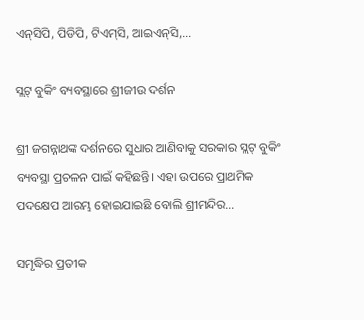ଏନ୍‌ସିପି, ପିଡିପି, ଟିଏମ୍‌ସି, ଆଇଏନ୍‌ସି,…

ସ୍ଲଟ୍‌ ବୁକିଂ ବ୍ୟବସ୍ଥାରେ ଶ୍ରୀଜୀଉ ଦର୍ଶନ

ଶ୍ରୀ ଜଗନ୍ନାଥଙ୍କ ଦର୍ଶନରେ ସୁଧାର ଆଣିବାକୁ ସରକାର ସ୍ଲଟ୍‌ ବୁକିଂ ବ୍ୟବସ୍ଥା ପ୍ରଚଳନ ପାଇଁ କହିଛନ୍ତି। ଏହା ଉପରେ ପ୍ରାଥମିକ ପଦକ୍ଷେପ ଆରମ୍ଭ ହୋଇଯାଇଛି ବୋଲି ଶ୍ରୀମନ୍ଦିର…

ସମୃଦ୍ଧିର ପ୍ରତୀକ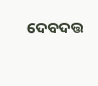ଦେବଦତ୍ତ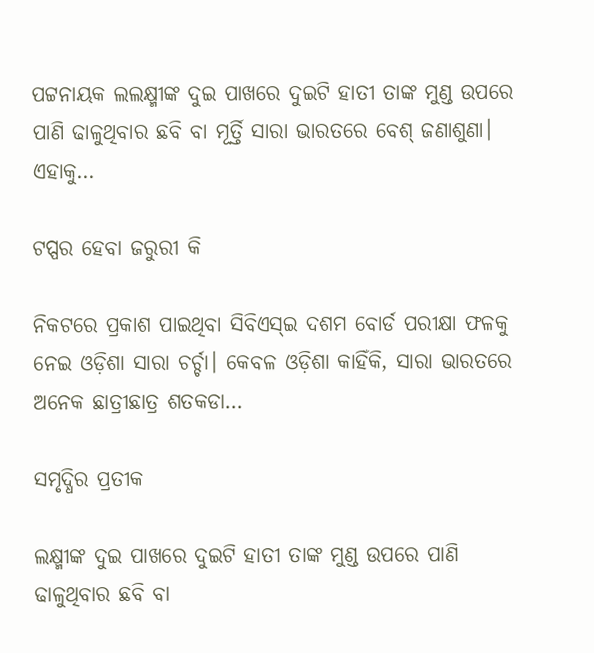ପଟ୍ଟନାୟକ ଲଲକ୍ଷ୍ମୀଙ୍କ ଦୁଇ ପାଖରେ ଦୁଇଟି ହାତୀ ତାଙ୍କ ମୁଣ୍ଡ ଉପରେ ପାଣି ଢାଳୁଥିବାର ଛବି ବା ମୂର୍ତ୍ତି ସାରା ଭାରତରେ ବେଶ୍‌ ଜଣାଶୁଣା। ଏହାକୁ…

ଟପ୍ପର ହେବା ଜରୁରୀ କି

ନିକଟରେ ପ୍ରକାଶ ପାଇଥିବା ସିବିଏସ୍‌ଇ ଦଶମ ବୋର୍ଡ ପରୀକ୍ଷା ଫଳକୁ ନେଇ ଓଡ଼ିଶା ସାରା ଚର୍ଚ୍ଚା। କେବଳ ଓଡ଼ିଶା କାହିଁକି, ସାରା ଭାରତରେ ଅନେକ ଛାତ୍ରୀଛାତ୍ର ଶତକଡା…

ସମୃଦ୍ଧିର ପ୍ରତୀକ

ଲକ୍ଷ୍ମୀଙ୍କ ଦୁଇ ପାଖରେ ଦୁଇଟି ହାତୀ ତାଙ୍କ ମୁଣ୍ଡ ଉପରେ ପାଣି ଢାଳୁଥିବାର ଛବି ବା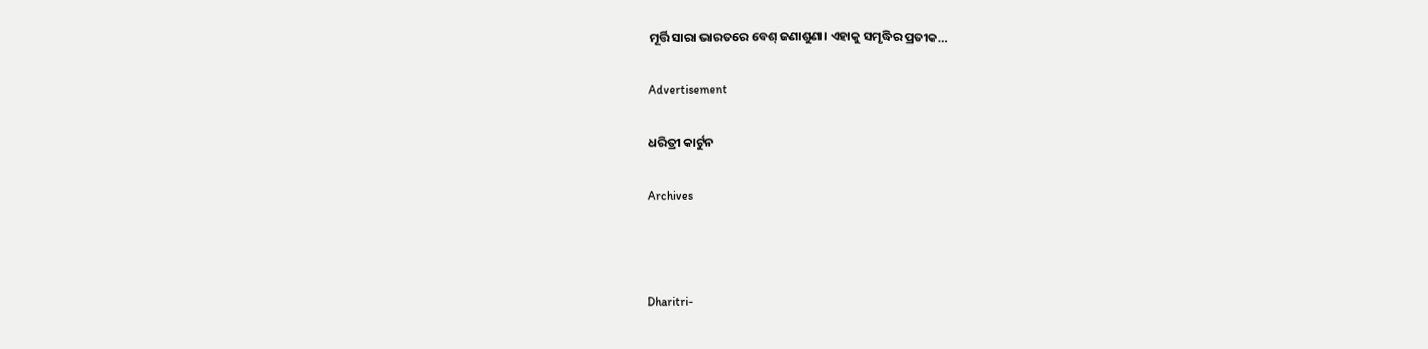ମୂର୍ତ୍ତି ସାରା ଭାରତରେ ବେଶ୍‌ ଜଣାଶୁଣା। ଏହାକୁ ସମୃଦ୍ଧିର ପ୍ରତୀକ…

Advertisement

ଧରିତ୍ରୀ କାର୍ଟୁନ

Archives



Dharitri-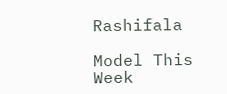Rashifala

Model This Week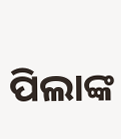ପିଲାଙ୍କ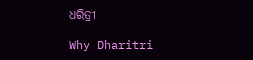ଧରିତ୍ରୀ

Why Dharitri